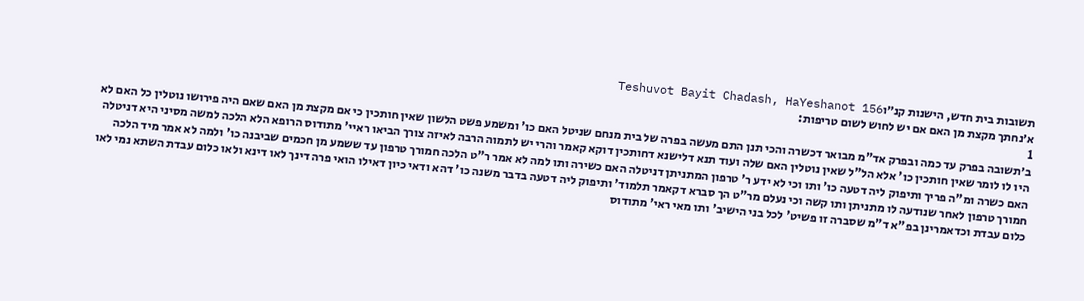תשובות בית חדש, הישנות קנ״וTeshuvot Bayit Chadash, HaYeshanot 156
א׳נחתך מקצת מן האם אם יש לחוש לשום טריפות:
1
ב׳תשובה בפרק עד כמה ובפרק אד"מ מבואר דכשרה והכי תנן התם מעשה בפרה של בית מנחם שניטל האם כו' ומשמע פשט הלשון שאין חותכין כי אם מקצת מן האם שאם היה פירושו נוטלין כל האם לא היו לו לומר שאין חותכין כו' אלא הל"ל שאין נוטלין האם שלה ועוד תנא דלישנא דחותכין דוקא קאמר והרי יש לתמוה הרבה לאיזה צורך הביאו ראיי' מתודוס הרופא הלא הלכה למשה מסיני היא דניטלה האם כשרה ומ"ה פריך ותיפוק ליה דטעה כו' ותו וכי לא ידע ר' טרפון המתניתן דניטלה האם כשירה ותו למה לא אמר ר"ט הלכה חמורך טרפון עד ששמע מן חכמים שביבנה כו' ולמה לא אמר מיד הלכה חמורך טרפון לאחר שנודעה לו מתניתן ותו קשה וכי נעלם מר"ט הך סברא דקאמר תלמוד' ותיפוק ליה דטעה בדבר משנה כו' דהא ודאי כיון דאילו הואי פרה דינך לאו דינא ולאו כלום עבדת השתא נמי לאו כלום עבדת וכדאמרינן בפ"א ד"מ שסברה זו פשיט' לכל בני הישיב' ותו מאי ראי' מתודוס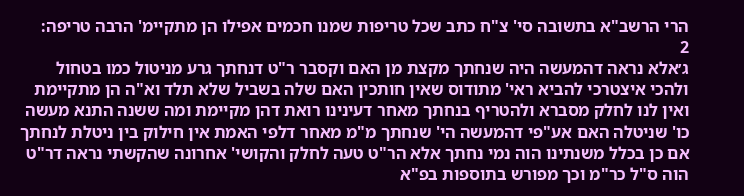הרי הרשב"א בתשובה סי' צ"ח כתב שכל טריפות שמנו חכמים אפילו הן מתקיימ' הרבה טריפה:
2
ג׳אלא נראה דהמעשה היה שנחתך מקצת מן האם וקסבר ר"ט דנחתך גרע מניטול כמו בטחול ולהכי איצטרכי להביא ראי' מתודוס שאין חותכין האם שלה בשביל שלא תלד וא"ה הן מתקיימת ואין לנו לחלק מסברא ולהטריף בנחתך מאחר דעינינו רואת דהן מקיימת ומה ששנה התנא מעשה כו' שניטלה האם אע"פי דהמעשה הי' שנחתך מ"מ מאחר דלפי האמת אין חילוק בין ניטלת לנחתך אם כן בכלל משנתינו הוה נמי נחתך אלא הר"ט טעה לחלק והקושי' אחרונה שהקשתי נראה דר"ט הוה ס"ל כר"מ וכך מפורש בתוספות בפ"א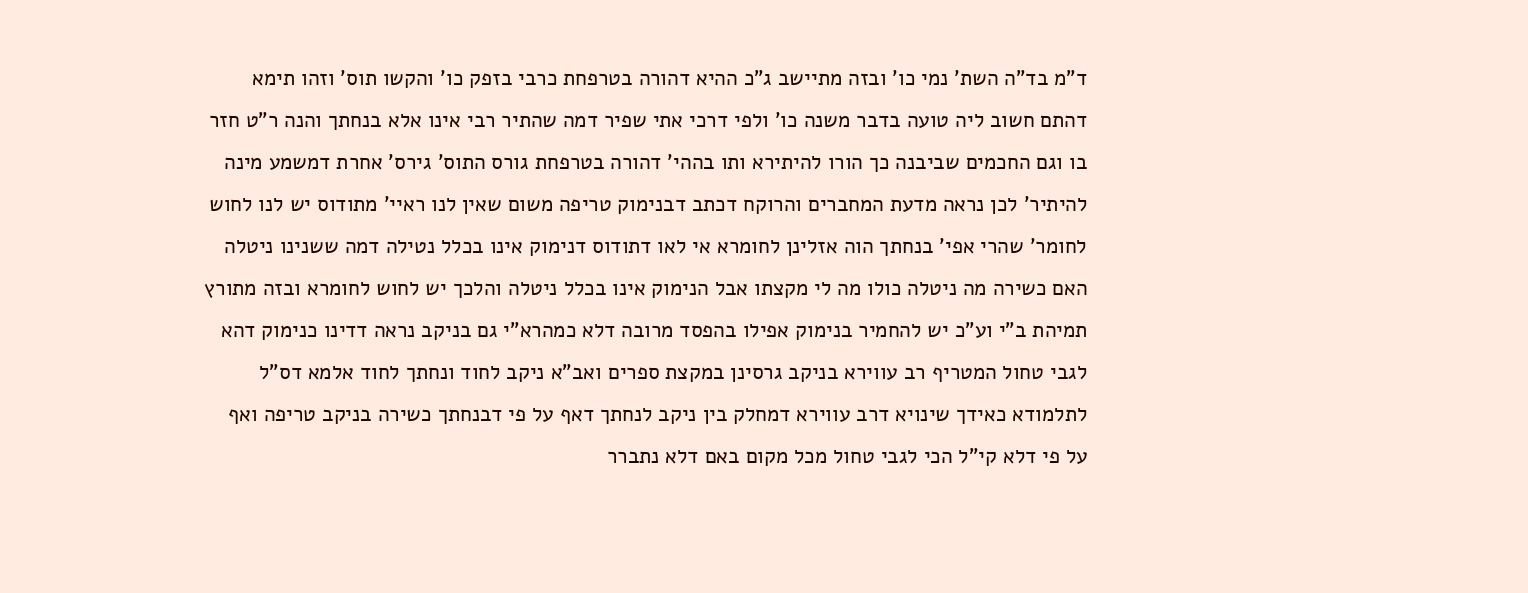ד"מ בד"ה השת' נמי כו' ובזה מתיישב ג"כ ההיא דהורה בטרפחת כרבי בזפק כו' והקשו תוס' וזהו תימא דהתם חשוב ליה טועה בדבר משנה כו' ולפי דרכי אתי שפיר דמה שהתיר רבי אינו אלא בנחתך והנה ר"ט חזר בו וגם החכמים שביבנה כך הורו להיתירא ותו בההי' דהורה בטרפחת גורס התוס' גירס' אחרת דמשמע מינה להיתיר' לכן נראה מדעת המחברים והרוקח דכתב דבנימוק טריפה משום שאין לנו ראיי' מתודוס יש לנו לחוש לחומר' שהרי אפי' בנחתך הוה אזלינן לחומרא אי לאו דתודוס דנימוק אינו בכלל נטילה דמה ששנינו ניטלה האם כשירה מה ניטלה כולו מה לי מקצתו אבל הנימוק אינו בכלל ניטלה והלכך יש לחוש לחומרא ובזה מתורץ תמיהת ב"י וע"כ יש להחמיר בנימוק אפילו בהפסד מרובה דלא כמהרא"י גם בניקב נראה דדינו כנימוק דהא לגבי טחול המטריף רב עווירא בניקב גרסינן במקצת ספרים ואב"א ניקב לחוד ונחתך לחוד אלמא דס"ל לתלמודא כאידך שינויא דרב עווירא דמחלק בין ניקב לנחתך דאף על פי דבנחתך כשירה בניקב טריפה ואף על פי דלא קי"ל הכי לגבי טחול מכל מקום באם דלא נתברר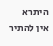היתרא אין להתיר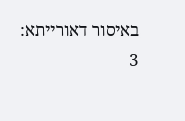באיסור דאורייתא:
3